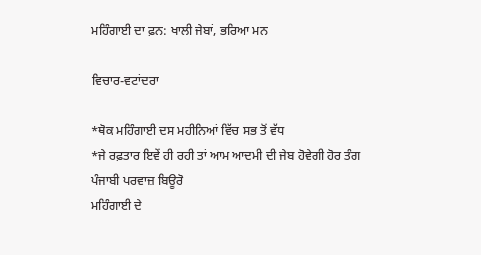ਮਹਿੰਗਾਈ ਦਾ ਫ਼ਨ: ਖਾਲੀ ਜੇਬਾਂ, ਭਰਿਆ ਮਨ

ਵਿਚਾਰ-ਵਟਾਂਦਰਾ

*ਥੋਕ ਮਹਿੰਗਾਈ ਦਸ ਮਹੀਨਿਆਂ ਵਿੱਚ ਸਭ ਤੋਂ ਵੱਧ
*ਜੇ ਰਫ਼ਤਾਰ ਇਵੇਂ ਹੀ ਰਹੀ ਤਾਂ ਆਮ ਆਦਮੀ ਦੀ ਜੇਬ ਹੋਵੇਗੀ ਹੋਰ ਤੰਗ
ਪੰਜਾਬੀ ਪਰਵਾਜ਼ ਬਿਊਰੋ
ਮਹਿੰਗਾਈ ਦੇ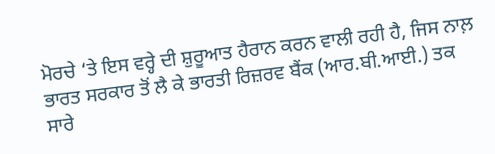ਮੋਰਚੇ ‘ਤੇ ਇਸ ਵਰ੍ਹੇ ਦੀ ਸ਼ੁਰੂਆਤ ਹੈਰਾਨ ਕਰਨ ਵਾਲੀ ਰਹੀ ਹੈ, ਜਿਸ ਨਾਲ਼ ਭਾਰਤ ਸਰਕਾਰ ਤੋਂ ਲੈ ਕੇ ਭਾਰਤੀ ਰਿਜ਼ਰਵ ਬੈਂਕ (ਆਰ.ਬੀ.ਆਈ.) ਤਕ ਸਾਰੇ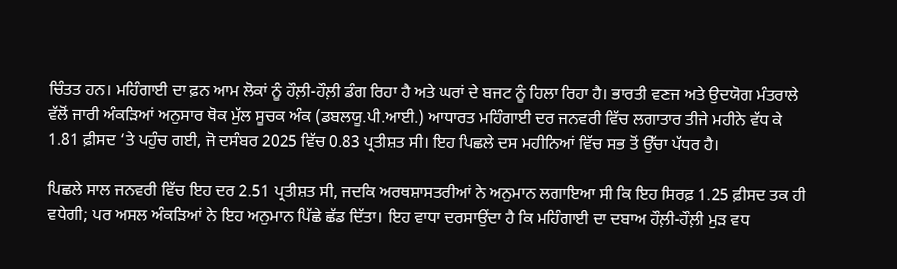ਚਿੰਤਤ ਹਨ। ਮਹਿੰਗਾਈ ਦਾ ਫ਼ਨ ਆਮ ਲੋਕਾਂ ਨੂੰ ਹੌਲ਼ੀ-ਹੌਲ਼ੀ ਡੰਗ ਰਿਹਾ ਹੈ ਅਤੇ ਘਰਾਂ ਦੇ ਬਜਟ ਨੂੰ ਹਿਲਾ ਰਿਹਾ ਹੈ। ਭਾਰਤੀ ਵਣਜ ਅਤੇ ਉਦਯੋਗ ਮੰਤਰਾਲੇ ਵੱਲੋਂ ਜਾਰੀ ਅੰਕੜਿਆਂ ਅਨੁਸਾਰ ਥੋਕ ਮੁੱਲ ਸੂਚਕ ਅੰਕ (ਡਬਲਯੂ.ਪੀ.ਆਈ.) ਆਧਾਰਤ ਮਹਿੰਗਾਈ ਦਰ ਜਨਵਰੀ ਵਿੱਚ ਲਗਾਤਾਰ ਤੀਜੇ ਮਹੀਨੇ ਵੱਧ ਕੇ 1.81 ਫ਼ੀਸਦ ‘ਤੇ ਪਹੁੰਚ ਗਈ, ਜੋ ਦਸੰਬਰ 2025 ਵਿੱਚ 0.83 ਪ੍ਰਤੀਸ਼ਤ ਸੀ। ਇਹ ਪਿਛਲੇ ਦਸ ਮਹੀਨਿਆਂ ਵਿੱਚ ਸਭ ਤੋਂ ਉੱਚਾ ਪੱਧਰ ਹੈ।

ਪਿਛਲੇ ਸਾਲ ਜਨਵਰੀ ਵਿੱਚ ਇਹ ਦਰ 2.51 ਪ੍ਰਤੀਸ਼ਤ ਸੀ, ਜਦਕਿ ਅਰਥਸ਼ਾਸਤਰੀਆਂ ਨੇ ਅਨੁਮਾਨ ਲਗਾਇਆ ਸੀ ਕਿ ਇਹ ਸਿਰਫ਼ 1.25 ਫ਼ੀਸਦ ਤਕ ਹੀ ਵਧੇਗੀ; ਪਰ ਅਸਲ ਅੰਕੜਿਆਂ ਨੇ ਇਹ ਅਨੁਮਾਨ ਪਿੱਛੇ ਛੱਡ ਦਿੱਤਾ। ਇਹ ਵਾਧਾ ਦਰਸਾਉਂਦਾ ਹੈ ਕਿ ਮਹਿੰਗਾਈ ਦਾ ਦਬਾਅ ਹੌਲ਼ੀ-ਹੌਲ਼ੀ ਮੁੜ ਵਧ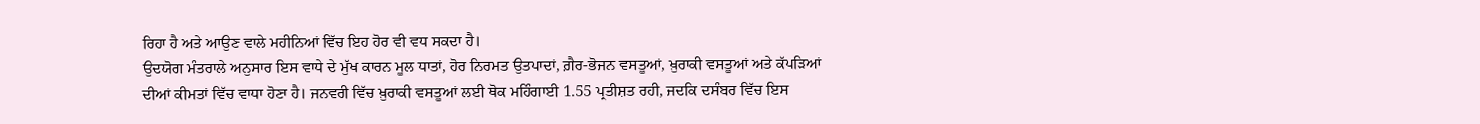ਰਿਹਾ ਹੈ ਅਤੇ ਆਉਣ ਵਾਲੇ ਮਹੀਨਿਆਂ ਵਿੱਚ ਇਹ ਹੋਰ ਵੀ ਵਧ ਸਕਦਾ ਹੈ।
ਉਦਯੋਗ ਮੰਤਰਾਲੇ ਅਨੁਸਾਰ ਇਸ ਵਾਧੇ ਦੇ ਮੁੱਖ ਕਾਰਨ ਮੂਲ ਧਾਤਾਂ, ਹੋਰ ਨਿਰਮਤ ਉਤਪਾਦਾਂ, ਗ਼ੈਰ-ਭੋਜਨ ਵਸਤੂਆਂ, ਖ਼ੁਰਾਕੀ ਵਸਤੂਆਂ ਅਤੇ ਕੱਪੜਿਆਂ ਦੀਆਂ ਕੀਮਤਾਂ ਵਿੱਚ ਵਾਧਾ ਹੋਣਾ ਹੈ। ਜਨਵਰੀ ਵਿੱਚ ਖ਼ੁਰਾਕੀ ਵਸਤੂਆਂ ਲਈ ਥੋਕ ਮਹਿੰਗਾਈ 1.55 ਪ੍ਰਤੀਸ਼ਤ ਰਹੀ, ਜਦਕਿ ਦਸੰਬਰ ਵਿੱਚ ਇਸ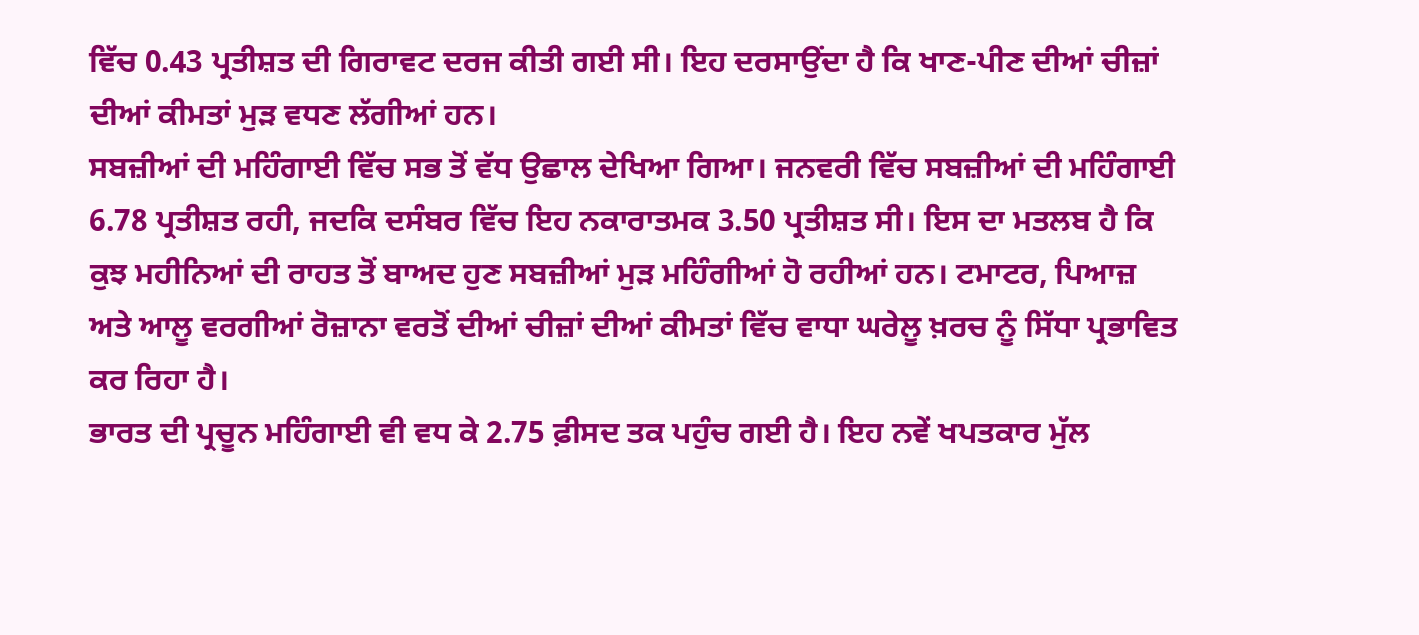ਵਿੱਚ 0.43 ਪ੍ਰਤੀਸ਼ਤ ਦੀ ਗਿਰਾਵਟ ਦਰਜ ਕੀਤੀ ਗਈ ਸੀ। ਇਹ ਦਰਸਾਉਂਦਾ ਹੈ ਕਿ ਖਾਣ-ਪੀਣ ਦੀਆਂ ਚੀਜ਼ਾਂ ਦੀਆਂ ਕੀਮਤਾਂ ਮੁੜ ਵਧਣ ਲੱਗੀਆਂ ਹਨ।
ਸਬਜ਼ੀਆਂ ਦੀ ਮਹਿੰਗਾਈ ਵਿੱਚ ਸਭ ਤੋਂ ਵੱਧ ਉਛਾਲ ਦੇਖਿਆ ਗਿਆ। ਜਨਵਰੀ ਵਿੱਚ ਸਬਜ਼ੀਆਂ ਦੀ ਮਹਿੰਗਾਈ 6.78 ਪ੍ਰਤੀਸ਼ਤ ਰਹੀ, ਜਦਕਿ ਦਸੰਬਰ ਵਿੱਚ ਇਹ ਨਕਾਰਾਤਮਕ 3.50 ਪ੍ਰਤੀਸ਼ਤ ਸੀ। ਇਸ ਦਾ ਮਤਲਬ ਹੈ ਕਿ ਕੁਝ ਮਹੀਨਿਆਂ ਦੀ ਰਾਹਤ ਤੋਂ ਬਾਅਦ ਹੁਣ ਸਬਜ਼ੀਆਂ ਮੁੜ ਮਹਿੰਗੀਆਂ ਹੋ ਰਹੀਆਂ ਹਨ। ਟਮਾਟਰ, ਪਿਆਜ਼ ਅਤੇ ਆਲੂ ਵਰਗੀਆਂ ਰੋਜ਼ਾਨਾ ਵਰਤੋਂ ਦੀਆਂ ਚੀਜ਼ਾਂ ਦੀਆਂ ਕੀਮਤਾਂ ਵਿੱਚ ਵਾਧਾ ਘਰੇਲੂ ਖ਼ਰਚ ਨੂੰ ਸਿੱਧਾ ਪ੍ਰਭਾਵਿਤ ਕਰ ਰਿਹਾ ਹੈ।
ਭਾਰਤ ਦੀ ਪ੍ਰਚੂਨ ਮਹਿੰਗਾਈ ਵੀ ਵਧ ਕੇ 2.75 ਫ਼ੀਸਦ ਤਕ ਪਹੁੰਚ ਗਈ ਹੈ। ਇਹ ਨਵੇਂ ਖਪਤਕਾਰ ਮੁੱਲ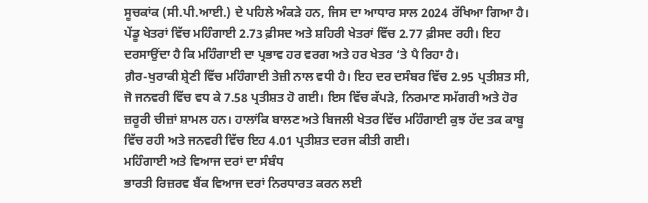ਸੂਚਕਾਂਕ (ਸੀ.ਪੀ.ਆਈ.) ਦੇ ਪਹਿਲੇ ਅੰਕੜੇ ਹਨ, ਜਿਸ ਦਾ ਆਧਾਰ ਸਾਲ 2024 ਰੱਖਿਆ ਗਿਆ ਹੈ। ਪੇਂਡੂ ਖੇਤਰਾਂ ਵਿੱਚ ਮਹਿੰਗਾਈ 2.73 ਫ਼ੀਸਦ ਅਤੇ ਸ਼ਹਿਰੀ ਖੇਤਰਾਂ ਵਿੱਚ 2.77 ਫ਼ੀਸਦ ਰਹੀ। ਇਹ ਦਰਸਾਉਂਦਾ ਹੈ ਕਿ ਮਹਿੰਗਾਈ ਦਾ ਪ੍ਰਭਾਵ ਹਰ ਵਰਗ ਅਤੇ ਹਰ ਖੇਤਰ ‘ਤੇ ਪੈ ਰਿਹਾ ਹੈ।
ਗ਼ੈਰ-ਖੁਰਾਕੀ ਸ਼੍ਰੇਣੀ ਵਿੱਚ ਮਹਿੰਗਾਈ ਤੇਜ਼ੀ ਨਾਲ ਵਧੀ ਹੈ। ਇਹ ਦਰ ਦਸੰਬਰ ਵਿੱਚ 2.95 ਪ੍ਰਤੀਸ਼ਤ ਸੀ, ਜੋ ਜਨਵਰੀ ਵਿੱਚ ਵਧ ਕੇ 7.58 ਪ੍ਰਤੀਸ਼ਤ ਹੋ ਗਈ। ਇਸ ਵਿੱਚ ਕੱਪੜੇ, ਨਿਰਮਾਣ ਸਮੱਗਰੀ ਅਤੇ ਹੋਰ ਜ਼ਰੂਰੀ ਚੀਜ਼ਾਂ ਸ਼ਾਮਲ ਹਨ। ਹਾਲਾਂਕਿ ਬਾਲਣ ਅਤੇ ਬਿਜਲੀ ਖੇਤਰ ਵਿੱਚ ਮਹਿੰਗਾਈ ਕੁਝ ਹੱਦ ਤਕ ਕਾਬੂ ਵਿੱਚ ਰਹੀ ਅਤੇ ਜਨਵਰੀ ਵਿੱਚ ਇਹ 4.01 ਪ੍ਰਤੀਸ਼ਤ ਦਰਜ ਕੀਤੀ ਗਈ।
ਮਹਿੰਗਾਈ ਅਤੇ ਵਿਆਜ ਦਰਾਂ ਦਾ ਸੰਬੰਧ
ਭਾਰਤੀ ਰਿਜ਼ਰਵ ਬੈਂਕ ਵਿਆਜ ਦਰਾਂ ਨਿਰਧਾਰਤ ਕਰਨ ਲਈ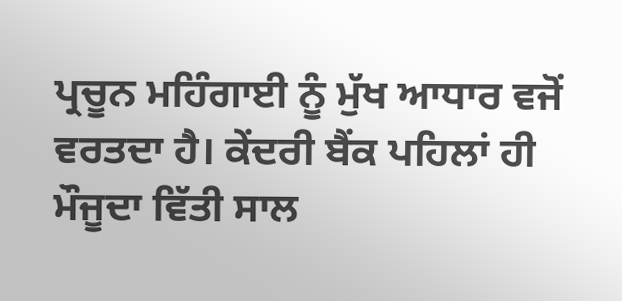ਪ੍ਰਚੂਨ ਮਹਿੰਗਾਈ ਨੂੰ ਮੁੱਖ ਆਧਾਰ ਵਜੋਂ ਵਰਤਦਾ ਹੈ। ਕੇਂਦਰੀ ਬੈਂਕ ਪਹਿਲਾਂ ਹੀ ਮੌਜੂਦਾ ਵਿੱਤੀ ਸਾਲ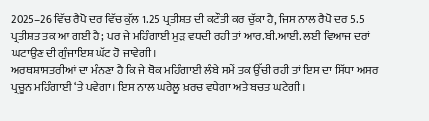2025–26 ਵਿੱਚ ਰੈਪੋ ਦਰ ਵਿੱਚ ਕੁੱਲ 1.25 ਪ੍ਰਤੀਸ਼ਤ ਦੀ ਕਟੌਤੀ ਕਰ ਚੁੱਕਾ ਹੈ, ਜਿਸ ਨਾਲ ਰੈਪੋ ਦਰ 5.5 ਪ੍ਰਤੀਸ਼ਤ ਤਕ ਆ ਗਈ ਹੈ; ਪਰ ਜੇ ਮਹਿੰਗਾਈ ਮੁੜ ਵਧਦੀ ਰਹੀ ਤਾਂ ਆਰ.ਬੀ.ਆਈ. ਲਈ ਵਿਆਜ ਦਰਾਂ ਘਟਾਉਣ ਦੀ ਗੁੰਜਾਇਸ਼ ਘੱਟ ਹੋ ਜਾਵੇਗੀ।
ਅਰਥਸ਼ਾਸਤਰੀਆਂ ਦਾ ਮੰਨਣਾ ਹੈ ਕਿ ਜੇ ਥੋਕ ਮਹਿੰਗਾਈ ਲੰਬੇ ਸਮੇਂ ਤਕ ਉੱਚੀ ਰਹੀ ਤਾਂ ਇਸ ਦਾ ਸਿੱਧਾ ਅਸਰ ਪ੍ਰਚੂਨ ਮਹਿੰਗਾਈ ‘ਤੇ ਪਵੇਗਾ। ਇਸ ਨਾਲ ਘਰੇਲੂ ਖ਼ਰਚ ਵਧੇਗਾ ਅਤੇ ਬਚਤ ਘਟੇਗੀ।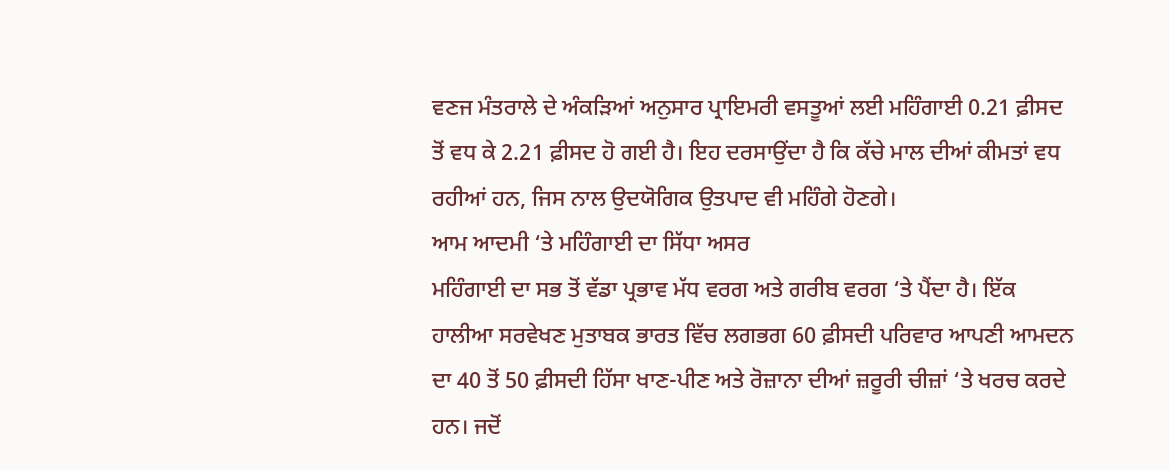ਵਣਜ ਮੰਤਰਾਲੇ ਦੇ ਅੰਕੜਿਆਂ ਅਨੁਸਾਰ ਪ੍ਰਾਇਮਰੀ ਵਸਤੂਆਂ ਲਈ ਮਹਿੰਗਾਈ 0.21 ਫ਼ੀਸਦ ਤੋਂ ਵਧ ਕੇ 2.21 ਫ਼ੀਸਦ ਹੋ ਗਈ ਹੈ। ਇਹ ਦਰਸਾਉਂਦਾ ਹੈ ਕਿ ਕੱਚੇ ਮਾਲ ਦੀਆਂ ਕੀਮਤਾਂ ਵਧ ਰਹੀਆਂ ਹਨ, ਜਿਸ ਨਾਲ ਉਦਯੋਗਿਕ ਉਤਪਾਦ ਵੀ ਮਹਿੰਗੇ ਹੋਣਗੇ।
ਆਮ ਆਦਮੀ ‘ਤੇ ਮਹਿੰਗਾਈ ਦਾ ਸਿੱਧਾ ਅਸਰ
ਮਹਿੰਗਾਈ ਦਾ ਸਭ ਤੋਂ ਵੱਡਾ ਪ੍ਰਭਾਵ ਮੱਧ ਵਰਗ ਅਤੇ ਗਰੀਬ ਵਰਗ ‘ਤੇ ਪੈਂਦਾ ਹੈ। ਇੱਕ ਹਾਲੀਆ ਸਰਵੇਖਣ ਮੁਤਾਬਕ ਭਾਰਤ ਵਿੱਚ ਲਗਭਗ 60 ਫ਼ੀਸਦੀ ਪਰਿਵਾਰ ਆਪਣੀ ਆਮਦਨ ਦਾ 40 ਤੋਂ 50 ਫ਼ੀਸਦੀ ਹਿੱਸਾ ਖਾਣ-ਪੀਣ ਅਤੇ ਰੋਜ਼ਾਨਾ ਦੀਆਂ ਜ਼ਰੂਰੀ ਚੀਜ਼ਾਂ ‘ਤੇ ਖਰਚ ਕਰਦੇ ਹਨ। ਜਦੋਂ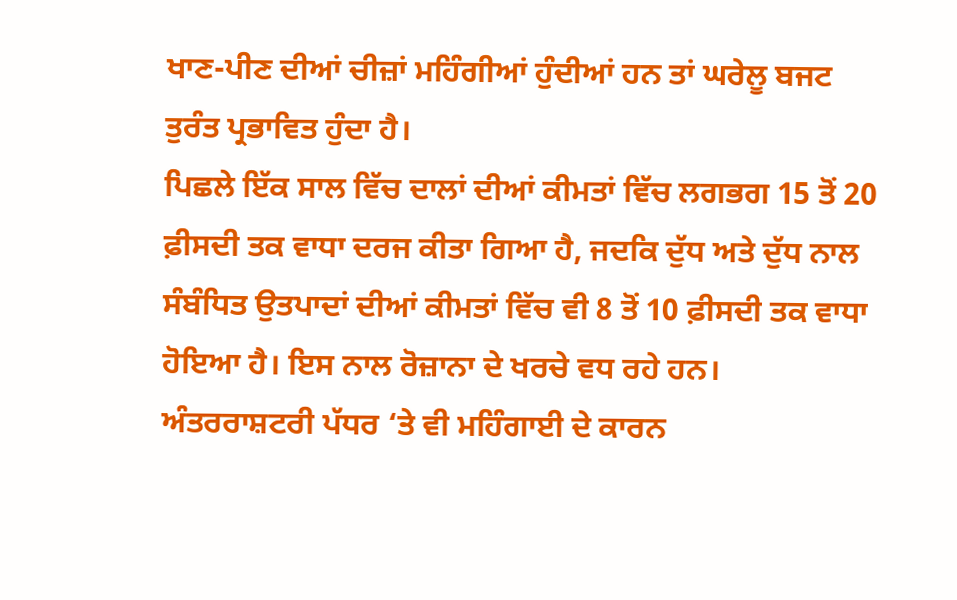ਖਾਣ-ਪੀਣ ਦੀਆਂ ਚੀਜ਼ਾਂ ਮਹਿੰਗੀਆਂ ਹੁੰਦੀਆਂ ਹਨ ਤਾਂ ਘਰੇਲੂ ਬਜਟ ਤੁਰੰਤ ਪ੍ਰਭਾਵਿਤ ਹੁੰਦਾ ਹੈ।
ਪਿਛਲੇ ਇੱਕ ਸਾਲ ਵਿੱਚ ਦਾਲਾਂ ਦੀਆਂ ਕੀਮਤਾਂ ਵਿੱਚ ਲਗਭਗ 15 ਤੋਂ 20 ਫ਼ੀਸਦੀ ਤਕ ਵਾਧਾ ਦਰਜ ਕੀਤਾ ਗਿਆ ਹੈ, ਜਦਕਿ ਦੁੱਧ ਅਤੇ ਦੁੱਧ ਨਾਲ ਸੰਬੰਧਿਤ ਉਤਪਾਦਾਂ ਦੀਆਂ ਕੀਮਤਾਂ ਵਿੱਚ ਵੀ 8 ਤੋਂ 10 ਫ਼ੀਸਦੀ ਤਕ ਵਾਧਾ ਹੋਇਆ ਹੈ। ਇਸ ਨਾਲ ਰੋਜ਼ਾਨਾ ਦੇ ਖਰਚੇ ਵਧ ਰਹੇ ਹਨ।
ਅੰਤਰਰਾਸ਼ਟਰੀ ਪੱਧਰ ‘ਤੇ ਵੀ ਮਹਿੰਗਾਈ ਦੇ ਕਾਰਨ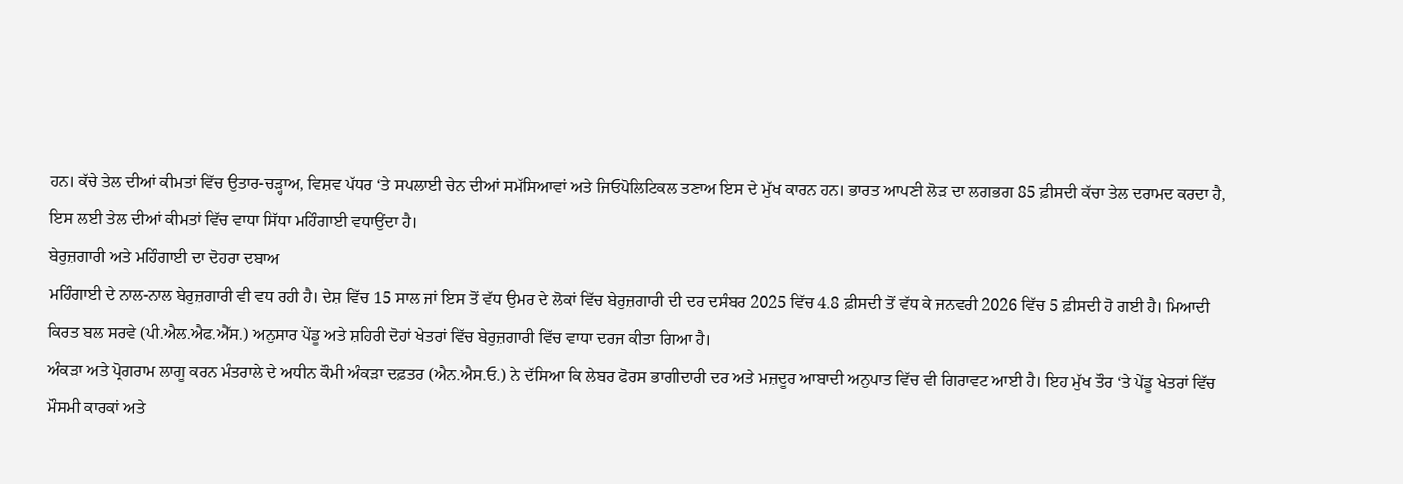ਹਨ। ਕੱਚੇ ਤੇਲ ਦੀਆਂ ਕੀਮਤਾਂ ਵਿੱਚ ਉਤਾਰ-ਚੜ੍ਹਾਅ, ਵਿਸ਼ਵ ਪੱਧਰ ‘ਤੇ ਸਪਲਾਈ ਚੇਨ ਦੀਆਂ ਸਮੱਸਿਆਵਾਂ ਅਤੇ ਜਿਓਪੋਲਿਟਿਕਲ ਤਣਾਅ ਇਸ ਦੇ ਮੁੱਖ ਕਾਰਨ ਹਨ। ਭਾਰਤ ਆਪਣੀ ਲੋੜ ਦਾ ਲਗਭਗ 85 ਫ਼ੀਸਦੀ ਕੱਚਾ ਤੇਲ ਦਰਾਮਦ ਕਰਦਾ ਹੈ, ਇਸ ਲਈ ਤੇਲ ਦੀਆਂ ਕੀਮਤਾਂ ਵਿੱਚ ਵਾਧਾ ਸਿੱਧਾ ਮਹਿੰਗਾਈ ਵਧਾਉਂਦਾ ਹੈ।
ਬੇਰੁਜ਼ਗਾਰੀ ਅਤੇ ਮਹਿੰਗਾਈ ਦਾ ਦੋਹਰਾ ਦਬਾਅ
ਮਹਿੰਗਾਈ ਦੇ ਨਾਲ-ਨਾਲ ਬੇਰੁਜ਼ਗਾਰੀ ਵੀ ਵਧ ਰਹੀ ਹੈ। ਦੇਸ਼ ਵਿੱਚ 15 ਸਾਲ ਜਾਂ ਇਸ ਤੋਂ ਵੱਧ ਉਮਰ ਦੇ ਲੋਕਾਂ ਵਿੱਚ ਬੇਰੁਜ਼ਗਾਰੀ ਦੀ ਦਰ ਦਸੰਬਰ 2025 ਵਿੱਚ 4.8 ਫ਼ੀਸਦੀ ਤੋਂ ਵੱਧ ਕੇ ਜਨਵਰੀ 2026 ਵਿੱਚ 5 ਫ਼ੀਸਦੀ ਹੋ ਗਈ ਹੈ। ਮਿਆਦੀ ਕਿਰਤ ਬਲ ਸਰਵੇ (ਪੀ.ਐਲ.ਐਫ.ਐੱਸ.) ਅਨੁਸਾਰ ਪੇਂਡੂ ਅਤੇ ਸ਼ਹਿਰੀ ਦੋਹਾਂ ਖੇਤਰਾਂ ਵਿੱਚ ਬੇਰੁਜ਼ਗਾਰੀ ਵਿੱਚ ਵਾਧਾ ਦਰਜ ਕੀਤਾ ਗਿਆ ਹੈ।
ਅੰਕੜਾ ਅਤੇ ਪ੍ਰੋਗਰਾਮ ਲਾਗੂ ਕਰਨ ਮੰਤਰਾਲੇ ਦੇ ਅਧੀਨ ਕੌਮੀ ਅੰਕੜਾ ਦਫ਼ਤਰ (ਐਨ.ਐਸ.ਓ.) ਨੇ ਦੱਸਿਆ ਕਿ ਲੇਬਰ ਫੋਰਸ ਭਾਗੀਦਾਰੀ ਦਰ ਅਤੇ ਮਜ਼ਦੂਰ ਆਬਾਦੀ ਅਨੁਪਾਤ ਵਿੱਚ ਵੀ ਗਿਰਾਵਟ ਆਈ ਹੈ। ਇਹ ਮੁੱਖ ਤੌਰ ‘ਤੇ ਪੇਂਡੂ ਖੇਤਰਾਂ ਵਿੱਚ ਮੌਸਮੀ ਕਾਰਕਾਂ ਅਤੇ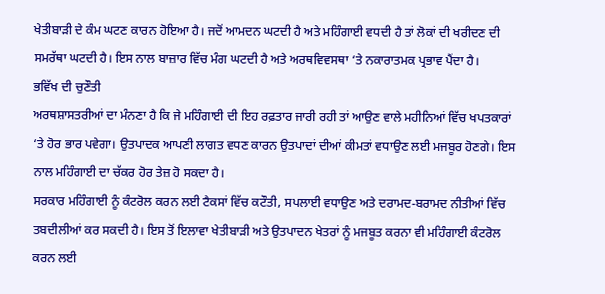ਖੇਤੀਬਾੜੀ ਦੇ ਕੰਮ ਘਟਣ ਕਾਰਨ ਹੋਇਆ ਹੈ। ਜਦੋਂ ਆਮਦਨ ਘਟਦੀ ਹੈ ਅਤੇ ਮਹਿੰਗਾਈ ਵਧਦੀ ਹੈ ਤਾਂ ਲੋਕਾਂ ਦੀ ਖਰੀਦਣ ਦੀ ਸਮਰੱਥਾ ਘਟਦੀ ਹੈ। ਇਸ ਨਾਲ ਬਾਜ਼ਾਰ ਵਿੱਚ ਮੰਗ ਘਟਦੀ ਹੈ ਅਤੇ ਅਰਥਵਿਵਸਥਾ ‘ਤੇ ਨਕਾਰਾਤਮਕ ਪ੍ਰਭਾਵ ਪੈਂਦਾ ਹੈ।
ਭਵਿੱਖ ਦੀ ਚੁਣੌਤੀ
ਅਰਥਸ਼ਾਸਤਰੀਆਂ ਦਾ ਮੰਨਣਾ ਹੈ ਕਿ ਜੇ ਮਹਿੰਗਾਈ ਦੀ ਇਹ ਰਫ਼ਤਾਰ ਜਾਰੀ ਰਹੀ ਤਾਂ ਆਉਣ ਵਾਲੇ ਮਹੀਨਿਆਂ ਵਿੱਚ ਖਪਤਕਾਰਾਂ ‘ਤੇ ਹੋਰ ਭਾਰ ਪਵੇਗਾ। ਉਤਪਾਦਕ ਆਪਣੀ ਲਾਗਤ ਵਧਣ ਕਾਰਨ ਉਤਪਾਦਾਂ ਦੀਆਂ ਕੀਮਤਾਂ ਵਧਾਉਣ ਲਈ ਮਜਬੂਰ ਹੋਣਗੇ। ਇਸ ਨਾਲ ਮਹਿੰਗਾਈ ਦਾ ਚੱਕਰ ਹੋਰ ਤੇਜ਼ ਹੋ ਸਕਦਾ ਹੈ।
ਸਰਕਾਰ ਮਹਿੰਗਾਈ ਨੂੰ ਕੰਟਰੋਲ ਕਰਨ ਲਈ ਟੈਕਸਾਂ ਵਿੱਚ ਕਟੌਤੀ, ਸਪਲਾਈ ਵਧਾਉਣ ਅਤੇ ਦਰਾਮਦ-ਬਰਾਮਦ ਨੀਤੀਆਂ ਵਿੱਚ ਤਬਦੀਲੀਆਂ ਕਰ ਸਕਦੀ ਹੈ। ਇਸ ਤੋਂ ਇਲਾਵਾ ਖੇਤੀਬਾੜੀ ਅਤੇ ਉਤਪਾਦਨ ਖੇਤਰਾਂ ਨੂੰ ਮਜਬੂਤ ਕਰਨਾ ਵੀ ਮਹਿੰਗਾਈ ਕੰਟਰੋਲ ਕਰਨ ਲਈ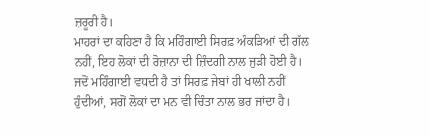ਜ਼ਰੂਰੀ ਹੈ।
ਮਾਹਰਾਂ ਦਾ ਕਹਿਣਾ ਹੈ ਕਿ ਮਹਿੰਗਾਈ ਸਿਰਫ਼ ਅੰਕੜਿਆਂ ਦੀ ਗੱਲ ਨਹੀਂ, ਇਹ ਲੋਕਾਂ ਦੀ ਰੋਜ਼ਾਨਾ ਦੀ ਜ਼ਿੰਦਗੀ ਨਾਲ ਜੁੜੀ ਹੋਈ ਹੈ। ਜਦੋਂ ਮਹਿੰਗਾਈ ਵਧਦੀ ਹੈ ਤਾਂ ਸਿਰਫ਼ ਜੇਬਾਂ ਹੀ ਖਾਲੀ ਨਹੀਂ ਹੁੰਦੀਆਂ, ਸਗੋਂ ਲੋਕਾਂ ਦਾ ਮਨ ਵੀ ਚਿੰਤਾ ਨਾਲ ਭਰ ਜਾਂਦਾ ਹੈ।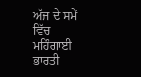ਅੱਜ ਦੇ ਸਮੇਂ ਵਿੱਚ ਮਹਿੰਗਾਈ ਭਾਰਤੀ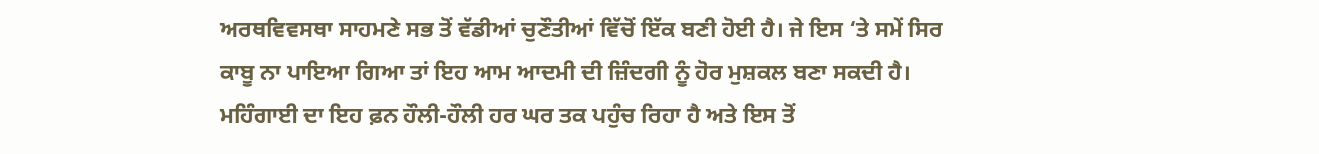ਅਰਥਵਿਵਸਥਾ ਸਾਹਮਣੇ ਸਭ ਤੋਂ ਵੱਡੀਆਂ ਚੁਣੌਤੀਆਂ ਵਿੱਚੋਂ ਇੱਕ ਬਣੀ ਹੋਈ ਹੈ। ਜੇ ਇਸ ‘ਤੇ ਸਮੇਂ ਸਿਰ ਕਾਬੂ ਨਾ ਪਾਇਆ ਗਿਆ ਤਾਂ ਇਹ ਆਮ ਆਦਮੀ ਦੀ ਜ਼ਿੰਦਗੀ ਨੂੰ ਹੋਰ ਮੁਸ਼ਕਲ ਬਣਾ ਸਕਦੀ ਹੈ। ਮਹਿੰਗਾਈ ਦਾ ਇਹ ਫ਼ਨ ਹੌਲੀ-ਹੌਲੀ ਹਰ ਘਰ ਤਕ ਪਹੁੰਚ ਰਿਹਾ ਹੈ ਅਤੇ ਇਸ ਤੋਂ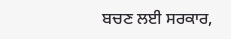ਬਚਣ ਲਈ ਸਰਕਾਰ,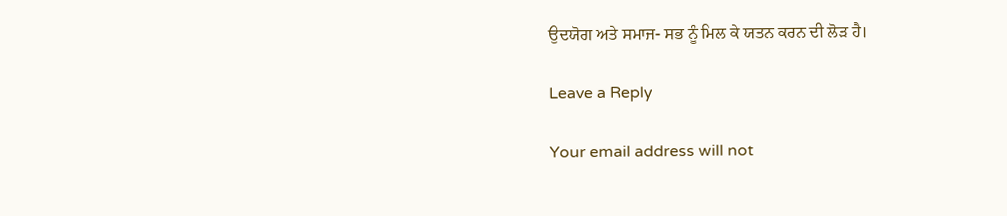ਉਦਯੋਗ ਅਤੇ ਸਮਾਜ- ਸਭ ਨੂੰ ਮਿਲ ਕੇ ਯਤਨ ਕਰਨ ਦੀ ਲੋੜ ਹੈ।

Leave a Reply

Your email address will not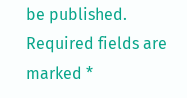be published. Required fields are marked *